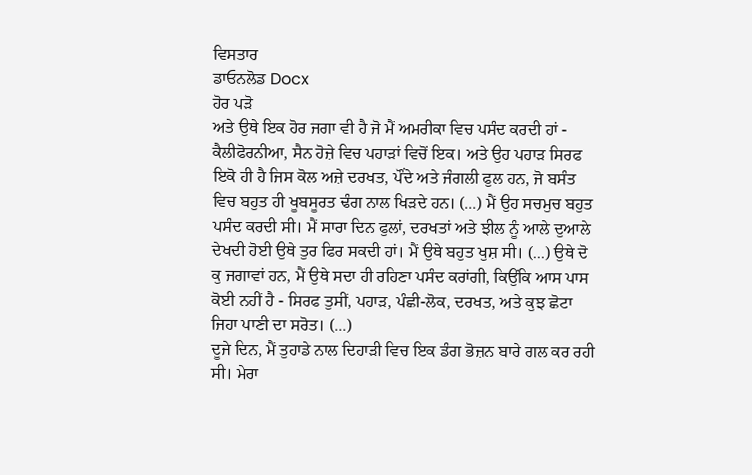ਵਿਸਤਾਰ
ਡਾਓਨਲੋਡ Docx
ਹੋਰ ਪੜੋ
ਅਤੇ ਉਥੇ ਇਕ ਹੋਰ ਜਗਾ ਵੀ ਹੈ ਜੋ ਮੈਂ ਅਮਰੀਕਾ ਵਿਚ ਪਸੰਦ ਕਰਦੀ ਹਾਂ - ਕੈਲੀਫੋਰਨੀਆ, ਸੈਨ ਹੋਜ਼ੇ ਵਿਚ ਪਹਾੜਾਂ ਵਿਚੋਂ ਇਕ। ਅਤੇ ਉਹ ਪਹਾੜ ਸਿਰਫ ਇਕੋ ਹੀ ਹੈ ਜਿਸ ਕੋਲ ਅਜ਼ੇ ਦਰਖਤ, ਪੌਂਦੇ ਅਤੇ ਜੰਗਲੀ ਫੁਲ ਹਨ, ਜੋ ਬਸੰਤ ਵਿਚ ਬਹੁਤ ਹੀ ਖੂਬਸੂਰਤ ਢੰਗ ਨਾਲ ਖਿੜਦੇ ਹਨ। (...) ਮੈਂ ਉਹ ਸਚਮੁਚ ਬਹੁਤ ਪਸੰਦ ਕਰਦੀ ਸੀ। ਮੈਂ ਸਾਰਾ ਦਿਨ ਫੁਲਾਂ, ਦਰਖਤਾਂ ਅਤੇ ਝੀਲ ਨੂੰ ਆਲੇ ਦੁਆਲੇ ਦੇਖਦੀ ਹੋਈ ਉਥੇ ਤੁਰ ਫਿਰ ਸਕਦੀ ਹਾਂ। ਮੈਂ ਉਥੇ ਬਹੁਤ ਖੁਸ਼ ਸੀ। (...) ਉਥੇ ਦੋ ਕੁ ਜਗਾਵਾਂ ਹਨ, ਮੈਂ ਉਥੇ ਸਦਾ ਹੀ ਰਹਿਣਾ ਪਸੰਦ ਕਰਾਂਗੀ, ਕਿਉਂਕਿ ਆਸ ਪਾਸ ਕੋਈ ਨਹੀਂ ਹੈ - ਸਿਰਫ ਤੁਸੀਂ, ਪਹਾੜ, ਪੰਛੀ-ਲੋਕ, ਦਰਖਤ, ਅਤੇ ਕੁਝ ਛੋਟਾ ਜਿਹਾ ਪਾਣੀ ਦਾ ਸਰੋਤ। (...)
ਦੂਜੇ ਦਿਨ, ਮੈਂ ਤੁਹਾਡੇ ਨਾਲ ਦਿਹਾੜੀ ਵਿਚ ਇਕ ਡੰਗ ਭੋਜ਼ਨ ਬਾਰੇ ਗਲ ਕਰ ਰਹੀ ਸੀ। ਮੇਰਾ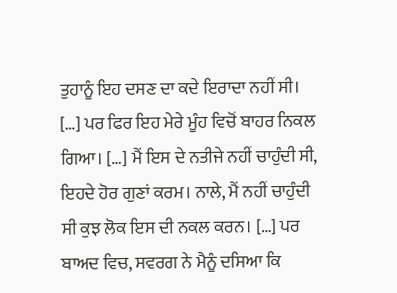ਤੁਹਾਨੂੰ ਇਹ ਦਸਣ ਦਾ ਕਦੇ ਇਰਾਦਾ ਨਹੀਂ ਸੀ। […] ਪਰ ਫਿਰ ਇਹ ਮੇਰੇ ਮੂੰਹ ਵਿਚੋਂ ਬਾਹਰ ਨਿਕਲ ਗਿਆ। […] ਮੈਂ ਇਸ ਦੇ ਨਤੀਜੇ ਨਹੀਂ ਚਾਹੁੰਦੀ ਸੀ, ਇਹਦੇ ਹੋਰ ਗੁਣਾਂ ਕਰਮ। ਨਾਲੇ, ਮੈਂ ਨਹੀਂ ਚਾਹੁੰਦੀ ਸੀ ਕੁਝ ਲੋਕ ਇਸ ਦੀ ਨਕਲ ਕਰਨ। […] ਪਰ ਬਾਅਦ ਵਿਚ, ਸਵਰਗ ਨੇ ਮੈਨੂੰ ਦਸਿਆ ਕਿ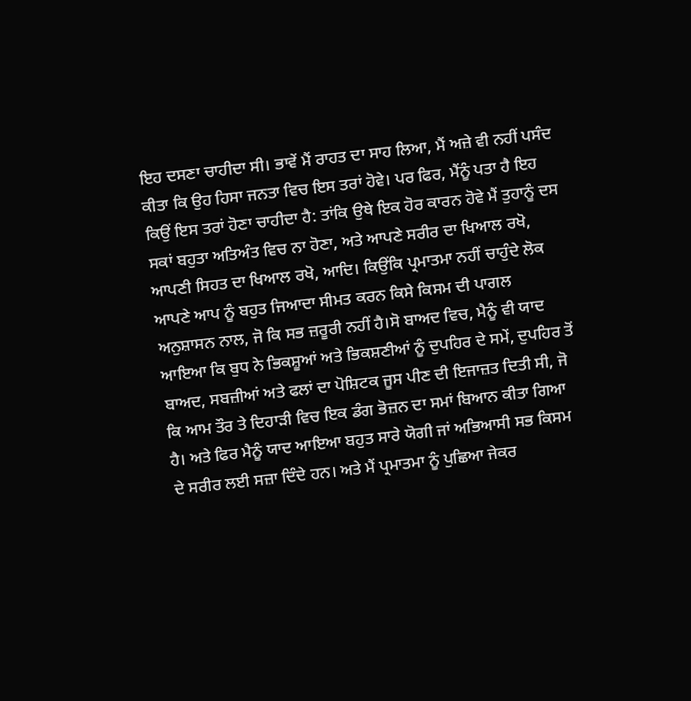ਇਹ ਦਸਣਾ ਚਾਹੀਦਾ ਸੀ। ਭਾਵੇਂ ਮੈਂ ਰਾਹਤ ਦਾ ਸਾਹ ਲਿਆ, ਮੈਂ ਅਜ਼ੇ ਵੀ ਨਹੀਂ ਪਸੰਦ ਕੀਤਾ ਕਿ ਉਹ ਹਿਸਾ ਜਨਤਾ ਵਿਚ ਇਸ ਤਰਾਂ ਹੋਵੇ। ਪਰ ਫਿਰ, ਮੈਂਨੂੰ ਪਤਾ ਹੈ ਇਹ ਕਿਉਂ ਇਸ ਤਰਾਂ ਹੋਣਾ ਚਾਹੀਦਾ ਹੈ: ਤਾਂਕਿ ਉਥੇ ਇਕ ਹੋਰ ਕਾਰਨ ਹੋਵੇ ਮੈਂ ਤੁਹਾਨੂੰ ਦਸ ਸਕਾਂ ਬਹੁਤਾ ਅਤਿਅੰਤ ਵਿਚ ਨਾ ਹੋਣਾ, ਅਤੇ ਆਪਣੇ ਸਰੀਰ ਦਾ ਖਿਆਲ ਰਖੋ, ਆਪਣੀ ਸਿਹਤ ਦਾ ਖਿਆਲ ਰਖੋ, ਆਦਿ। ਕਿਉਂਕਿ ਪ੍ਰਮਾਤਮਾ ਨਹੀਂ ਚਾਹੁੰਦੇ ਲੋਕ ਆਪਣੇ ਆਪ ਨੂੰ ਬਹੁਤ ਜਿਆਦਾ ਸੀਮਤ ਕਰਨ ਕਿਸੇ ਕਿਸਮ ਦੀ ਪਾਗਲ ਅਨੁਸ਼ਾਸਨ ਨਾਲ, ਜੋ ਕਿ ਸਭ ਜ਼ਰੂਰੀ ਨਹੀਂ ਹੈ।ਸੋ ਬਾਅਦ ਵਿਚ, ਮੈਨੂੰ ਵੀ ਯਾਦ ਆਇਆ ਕਿ ਬੁਧ ਨੇ ਭਿਕਸ਼ੂਆਂ ਅਤੇ ਭਿਕਸ਼ਣੀਆਂ ਨੂੰ ਦੁਪਹਿਰ ਦੇ ਸਮੇਂ, ਦੁਪਹਿਰ ਤੋਂ ਬਾਅਦ, ਸਬਜ਼ੀਆਂ ਅਤੇ ਫਲਾਂ ਦਾ ਪੋਸ਼ਿਟਕ ਜੂਸ ਪੀਣ ਦੀ ਇਜਾਜ਼ਤ ਦਿਤੀ ਸੀ, ਜੋ ਕਿ ਆਮ ਤੌਰ ਤੇ ਦਿਹਾੜੀ ਵਿਚ ਇਕ ਡੰਗ ਭੋਜ਼ਨ ਦਾ ਸਮਾਂ ਬਿਆਨ ਕੀਤਾ ਗਿਆ ਹੈ। ਅਤੇ ਫਿਰ ਮੈਨੂੰ ਯਾਦ ਆਇਆ ਬਹੁਤ ਸਾਰੇ ਯੋਗੀ ਜਾਂ ਅਭਿਆਸੀ ਸਭ ਕਿਸਮ ਦੇ ਸਰੀਰ ਲਈ ਸਜ਼ਾ ਦਿੰਦੇ ਹਨ। ਅਤੇ ਮੈਂ ਪ੍ਰਮਾਤਮਾ ਨੂੰ ਪੁਛਿਆ ਜੇਕਰ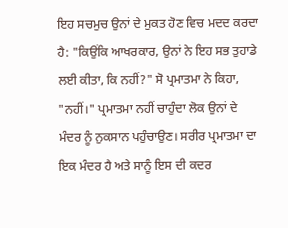ਇਹ ਸਚਮੁਚ ਉਨਾਂ ਦੇ ਮੁਕਤ ਹੋਣ ਵਿਚ ਮਦਦ ਕਰਦਾ ਹੈ: "ਕਿਉਂਕਿ ਆਖਰਕਾਰ, ਉਨਾਂ ਨੇ ਇਹ ਸਭ ਤੁਹਾਡੇ ਲਈ ਕੀਤਾ, ਕਿ ਨਹੀਂ?" ਸੋ ਪ੍ਰਮਾਤਮਾ ਨੇ ਕਿਹਾ, "ਨਹੀਂ।" ਪ੍ਰਮਾਤਮਾ ਨਹੀਂ ਚਾਹੁੰਦਾ ਲੋਕ ਉਨਾਂ ਦੇ ਮੰਦਰ ਨੂੰ ਨੁਕਸਾਨ ਪਹੁੰਚਾਉਣ। ਸਰੀਰ ਪ੍ਰਮਾਤਮਾ ਦਾ ਇਕ ਮੰਦਰ ਹੈ ਅਤੇ ਸਾਨੂੰ ਇਸ ਦੀ ਕਦਰ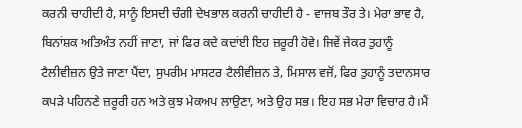ਕਰਨੀ ਚਾਹੀਦੀ ਹੈ, ਸਾਨੂੰ ਇਸਦੀ ਚੰਗੀ ਦੇਖਭਾਲ ਕਰਨੀ ਚਾਹੀਦੀ ਹੈ - ਵਾਜਬ ਤੌਰ ਤੇ। ਮੇਰਾ ਭਾਵ ਹੈ, ਬਿਨਾਂਸ਼ਕ ਅਤਿਅੰਤ ਨਹੀਂ ਜਾਣਾ, ਜਾਂ ਫਿਰ ਕਦੇ ਕਦਾਂਈ ਇਹ ਜ਼ਰੂਰੀ ਹੋਵੇ। ਜਿਵੇਂ ਜੇਕਰ ਤੁਹਾਨੂੰ ਟੈਲੀਵੀਜ਼ਨ ਉਤੇ ਜਾਣਾ ਪੈਂਦਾ, ਸੁਪਰੀਮ ਮਾਸਟਰ ਟੈਲੀਵੀਜ਼ਨ ਤੇ, ਮਿਸਾਲ ਵਜੋਂ, ਫਿਰ ਤੁਹਾਨੂੰ ਤਦਾਨਸਾਰ ਕਪੜੇ ਪਹਿਨਣੇ ਜ਼ਰੂਰੀ ਹਨ ਅਤੇ ਕੁਝ ਮੇਕਅਪ ਲਾਉਣਾ, ਅਤੇ ਉਹ ਸਭ। ਇਹ ਸਭ ਮੇਰਾ ਵਿਚਾਰ ਹੈ।ਮੈਂ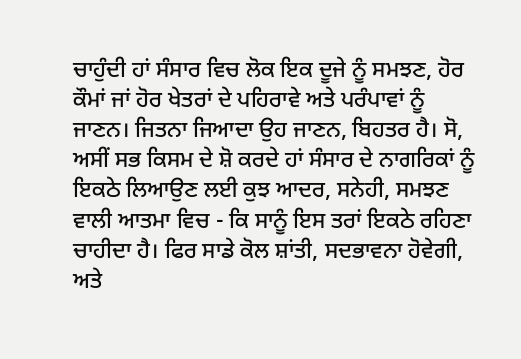ਚਾਹੁੰਦੀ ਹਾਂ ਸੰਸਾਰ ਵਿਚ ਲੋਕ ਇਕ ਦੂਜੇ ਨੂੰ ਸਮਝਣ, ਹੋਰ ਕੌਮਾਂ ਜਾਂ ਹੋਰ ਖੇਤਰਾਂ ਦੇ ਪਹਿਰਾਵੇ ਅਤੇ ਪਰੰਪਾਵਾਂ ਨੂੰ ਜਾਣਨ। ਜਿਤਨਾ ਜਿਆਦਾ ਉਹ ਜਾਣਨ, ਬਿਹਤਰ ਹੈ। ਸੋ, ਅਸੀਂ ਸਭ ਕਿਸਮ ਦੇ ਸ਼ੋ ਕਰਦੇ ਹਾਂ ਸੰਸਾਰ ਦੇ ਨਾਗਰਿਕਾਂ ਨੂੰ ਇਕਠੇ ਲਿਆਉਣ ਲਈ ਕੁਝ ਆਦਰ, ਸਨੇਹੀ, ਸਮਝਣ ਵਾਲੀ ਆਤਮਾ ਵਿਚ - ਕਿ ਸਾਨੂੰ ਇਸ ਤਰਾਂ ਇਕਠੇ ਰਹਿਣਾ ਚਾਹੀਦਾ ਹੈ। ਫਿਰ ਸਾਡੇ ਕੋਲ ਸ਼ਾਂਤੀ, ਸਦਭਾਵਨਾ ਹੋਵੇਗੀ, ਅਤੇ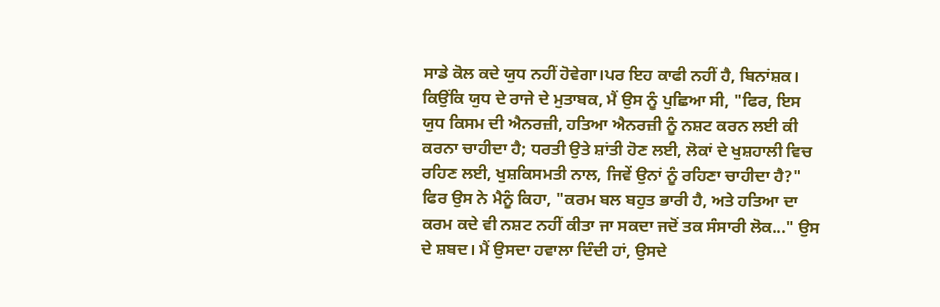ਸਾਡੇ ਕੋਲ ਕਦੇ ਯੁਧ ਨਹੀਂ ਹੋਵੇਗਾ।ਪਰ ਇਹ ਕਾਫੀ ਨਹੀਂ ਹੈ, ਬਿਨਾਂਸ਼ਕ। ਕਿਉਂਕਿ ਯੁਧ ਦੇ ਰਾਜੇ ਦੇ ਮੁਤਾਬਕ, ਮੈਂ ਉਸ ਨੂੰ ਪੁਛਿਆ ਸੀ, "ਫਿਰ, ਇਸ ਯੁਧ ਕਿਸਮ ਦੀ ਐਨਰਜ਼ੀ, ਹਤਿਆ ਐਨਰਜ਼ੀ ਨੂੰ ਨਸ਼ਟ ਕਰਨ ਲਈ ਕੀ ਕਰਨਾ ਚਾਹੀਦਾ ਹੈ; ਧਰਤੀ ਉਤੇ ਸ਼ਾਂਤੀ ਹੋਣ ਲਈ, ਲੋਕਾਂ ਦੇ ਖੁਸ਼ਹਾਲੀ ਵਿਚ ਰਹਿਣ ਲਈ, ਖੁਸ਼ਕਿਸਮਤੀ ਨਾਲ, ਜਿਵੇਂ ਉਨਾਂ ਨੂੰ ਰਹਿਣਾ ਚਾਹੀਦਾ ਹੈ?" ਫਿਰ ਉਸ ਨੇ ਮੈਨੂੰ ਕਿਹਾ, "ਕਰਮ ਬਲ ਬਹੁਤ ਭਾਰੀ ਹੈ, ਅਤੇ ਹਤਿਆ ਦਾ ਕਰਮ ਕਦੇ ਵੀ ਨਸ਼ਟ ਨਹੀਂ ਕੀਤਾ ਜਾ ਸਕਦਾ ਜਦੋਂ ਤਕ ਸੰਸਾਰੀ ਲੋਕ..." ਉਸ ਦੇ ਸ਼ਬਦ। ਮੈਂ ਉਸਦਾ ਹਵਾਲਾ ਦਿੰਦੀ ਹਾਂ, ਉਸਦੇ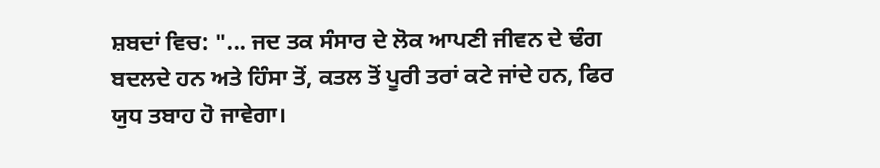ਸ਼ਬਦਾਂ ਵਿਚ: "... ਜਦ ਤਕ ਸੰਸਾਰ ਦੇ ਲੋਕ ਆਪਣੀ ਜੀਵਨ ਦੇ ਢੰਗ ਬਦਲਦੇ ਹਨ ਅਤੇ ਹਿੰਸਾ ਤੋਂ, ਕਤਲ ਤੋਂ ਪੂਰੀ ਤਰਾਂ ਕਟੇ ਜਾਂਦੇ ਹਨ, ਫਿਰ ਯੁਧ ਤਬਾਹ ਹੋ ਜਾਵੇਗਾ।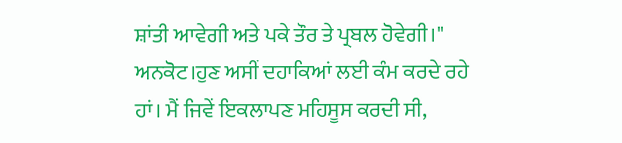ਸ਼ਾਂਤੀ ਆਵੇਗੀ ਅਤੇ ਪਕੇ ਤੌਰ ਤੇ ਪ੍ਰਬਲ ਹੋਵੇਗੀ।" ਅਨਕੋਟ।ਹੁਣ ਅਸੀਂ ਦਹਾਕਿਆਂ ਲਈ ਕੰਮ ਕਰਦੇ ਰਹੇ ਹਾਂ। ਮੈਂ ਜਿਵੇਂ ਇਕਲਾਪਣ ਮਹਿਸੂਸ ਕਰਦੀ ਸੀ,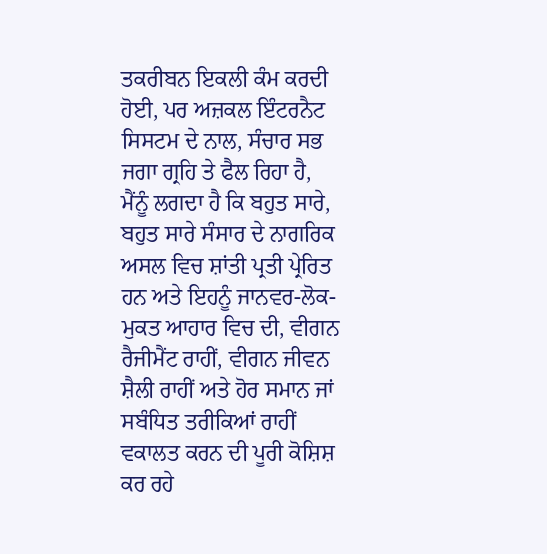ਤਕਰੀਬਨ ਇਕਲੀ ਕੰਮ ਕਰਦੀ ਹੋਈ, ਪਰ ਅਜ਼ਕਲ ਇੰਟਰਨੈਟ ਸਿਸਟਮ ਦੇ ਨਾਲ, ਸੰਚਾਰ ਸਭ ਜਗਾ ਗ੍ਰਹਿ ਤੇ ਫੈਲ ਰਿਹਾ ਹੈ, ਮੈਂਨੂੰ ਲਗਦਾ ਹੈ ਕਿ ਬਹੁਤ ਸਾਰੇ, ਬਹੁਤ ਸਾਰੇ ਸੰਸਾਰ ਦੇ ਨਾਗਰਿਕ ਅਸਲ ਵਿਚ ਸ਼ਾਂਤੀ ਪ੍ਰਤੀ ਪ੍ਰੇਰਿਤ ਹਨ ਅਤੇ ਇਹਨੂੰ ਜਾਨਵਰ-ਲੋਕ-ਮੁਕਤ ਆਹਾਰ ਵਿਚ ਦੀ, ਵੀਗਨ ਰੈਜੀਮੈਂਟ ਰਾਹੀਂ, ਵੀਗਨ ਜੀਵਨ ਸ਼ੈਲੀ ਰਾਹੀਂ ਅਤੇ ਹੋਰ ਸਮਾਨ ਜਾਂ ਸਬੰਧਿਤ ਤਰੀਕਿਆਂ ਰਾਹੀਂ ਵਕਾਲਤ ਕਰਨ ਦੀ ਪੂਰੀ ਕੋਸ਼ਿਸ਼ ਕਰ ਰਹੇ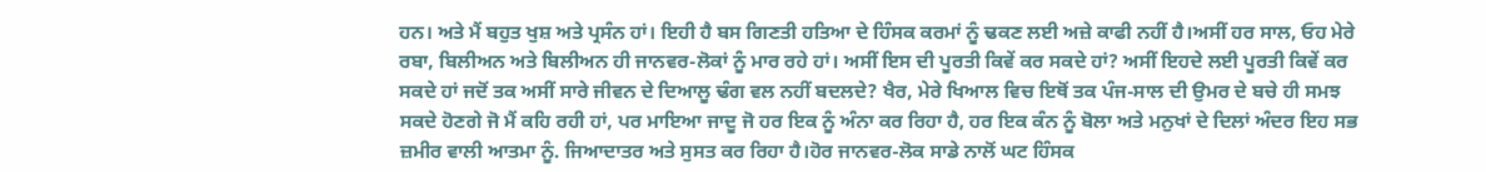ਹਨ। ਅਤੇ ਮੈਂ ਬਹੁਤ ਖੁਸ਼ ਅਤੇ ਪ੍ਰਸੰਨ ਹਾਂ। ਇਹੀ ਹੈ ਬਸ ਗਿਣਤੀ ਹਤਿਆ ਦੇ ਹਿੰਸਕ ਕਰਮਾਂ ਨੂੰ ਢਕਣ ਲਈ ਅਜ਼ੇ ਕਾਫੀ ਨਹੀਂ ਹੈ।ਅਸੀਂ ਹਰ ਸਾਲ, ਓਹ ਮੇਰੇ ਰਬਾ, ਬਿਲੀਅਨ ਅਤੇ ਬਿਲੀਅਨ ਹੀ ਜਾਨਵਰ-ਲੋਕਾਂ ਨੂੰ ਮਾਰ ਰਹੇ ਹਾਂ। ਅਸੀਂ ਇਸ ਦੀ ਪੂਰਤੀ ਕਿਵੇਂ ਕਰ ਸਕਦੇ ਹਾਂ? ਅਸੀਂ ਇਹਦੇ ਲਈ ਪੂਰਤੀ ਕਿਵੇਂ ਕਰ ਸਕਦੇ ਹਾਂ ਜਦੋਂ ਤਕ ਅਸੀਂ ਸਾਰੇ ਜੀਵਨ ਦੇ ਦਿਆਲੂ ਢੰਗ ਵਲ ਨਹੀਂ ਬਦਲਦੇ? ਖੈਰ, ਮੇਰੇ ਖਿਆਲ ਵਿਚ ਇਥੋਂ ਤਕ ਪੰਜ-ਸਾਲ ਦੀ ਉਮਰ ਦੇ ਬਚੇ ਹੀ ਸਮਝ ਸਕਦੇ ਹੋਣਗੇ ਜੋ ਮੈਂ ਕਹਿ ਰਹੀ ਹਾਂ, ਪਰ ਮਾਇਆ ਜਾਦੂ ਜੋ ਹਰ ਇਕ ਨੂੰ ਅੰਨਾ ਕਰ ਰਿਹਾ ਹੈ, ਹਰ ਇਕ ਕੰਨ ਨੂੰ ਬੋਲਾ ਅਤੇ ਮਨੁਖਾਂ ਦੇ ਦਿਲਾਂ ਅੰਦਰ ਇਹ ਸਭ ਜ਼ਮੀਰ ਵਾਲੀ ਆਤਮਾ ਨੂੰ. ਜਿਆਦਾਤਰ ਅਤੇ ਸੁਸਤ ਕਰ ਰਿਹਾ ਹੈ।ਹੋਰ ਜਾਨਵਰ-ਲੋਕ ਸਾਡੇ ਨਾਲੋਂ ਘਟ ਹਿੰਸਕ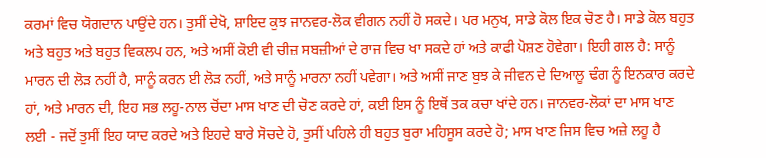ਕਰਮਾਂ ਵਿਚ ਯੋਗਦਾਨ ਪਾਉਂਦੇ ਹਨ। ਤੁਸੀਂ ਦੇਖੋ, ਸ਼ਾਇਦ ਕੁਝ ਜਾਨਵਰ-ਲੋਕ ਵੀਗਨ ਨਹੀਂ ਹੋ ਸਕਦੇ। ਪਰ ਮਨੁਖ, ਸਾਡੇ ਕੋਲ ਇਕ ਚੋਣ ਹੈ। ਸਾਡੇ ਕੋਲ ਬਹੁਤ ਅਤੇ ਬਹੁਤ ਅਤੇ ਬਹੁਤ ਵਿਕਲਪ ਹਨ, ਅਤੇ ਅਸੀਂ ਕੋਈ ਵੀ ਚੀਜ਼ ਸਬਜ਼ੀਆਂ ਦੇ ਰਾਜ ਵਿਚ ਖਾ ਸਕਦੇ ਹਾਂ ਅਤੇ ਕਾਫੀ ਪੋਸ਼ਣ ਹੋਵੇਗਾ। ਇਹੀ ਗਲ ਹੈ: ਸਾਨੂੰ ਮਾਰਨ ਦੀ ਲੋੜ ਨਹੀਂ ਹੈ, ਸਾਨੂੰ ਕਰਨ ਈ ਲੋੜ ਨਹੀਂ, ਅਤੇ ਸਾਨੂੰ ਮਾਰਨਾ ਨਹੀਂ ਪਵੇਗਾ। ਅਤੇ ਅਸੀਂ ਜਾਣ ਬੁਝ ਕੇ ਜੀਵਨ ਦੇ ਦਿਆਲੂ ਢੰਗ ਨੂੰ ਇਨਕਾਰ ਕਰਦੇ ਹਾਂ, ਅਤੇ ਮਾਰਨ ਦੀ, ਇਹ ਸਭ ਲਹੂ-ਨਾਲ ਚੋਂਦਾ ਮਾਸ ਖਾਣ ਦੀ ਚੋਣ ਕਰਦੇ ਹਾਂ, ਕਈ ਇਸ ਨੂੰ ਇਥੋਂ ਤਕ ਕਚਾ ਖਾਂਦੇ ਹਨ। ਜਾਨਵਰ-ਲੋਕਾਂ ਦਾ ਮਾਸ ਖਾਣ ਲਈ - ਜਦੋਂ ਤੁਸੀਂ ਇਹ ਯਾਦ ਕਰਦੇ ਅਤੇ ਇਹਦੇ ਬਾਰੇ ਸੋਚਦੇ ਹੋ, ਤੁਸੀਂ ਪਹਿਲੇ ਹੀ ਬਹੁਤ ਬੁਰਾ ਮਹਿਸੂਸ ਕਰਦੇ ਹੋ; ਮਾਸ ਖਾਣ ਜਿਸ ਵਿਚ ਅਜ਼ੇ ਲਹੂ ਹੈ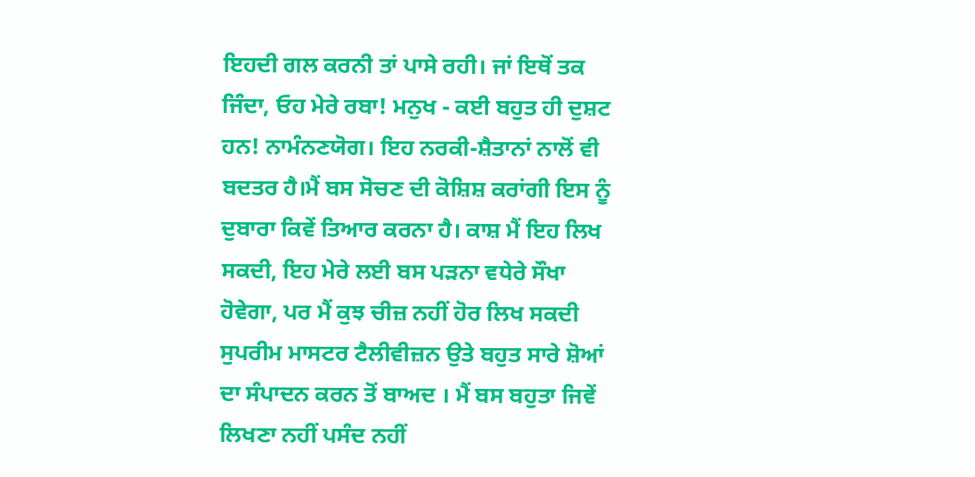ਇਹਦੀ ਗਲ ਕਰਨੀ ਤਾਂ ਪਾਸੇ ਰਹੀ। ਜਾਂ ਇਥੋਂ ਤਕ ਜਿੰਦਾ, ਓਹ ਮੇਰੇ ਰਬਾ! ਮਨੁਖ - ਕਈ ਬਹੁਤ ਹੀ ਦੁਸ਼ਟ ਹਨ! ਨਾਮੰਨਣਯੋਗ। ਇਹ ਨਰਕੀ-ਸ਼ੈਤਾਨਾਂ ਨਾਲੋਂ ਵੀ ਬਦਤਰ ਹੈ।ਮੈਂ ਬਸ ਸੋਚਣ ਦੀ ਕੋਸ਼ਿਸ਼ ਕਰਾਂਗੀ ਇਸ ਨੂੰ ਦੁਬਾਰਾ ਕਿਵੇਂ ਤਿਆਰ ਕਰਨਾ ਹੈ। ਕਾਸ਼ ਮੈਂ ਇਹ ਲਿਖ ਸਕਦੀ, ਇਹ ਮੇਰੇ ਲਈ ਬਸ ਪੜਨਾ ਵਧੇਰੇ ਸੌਖਾ ਹੋਵੇਗਾ, ਪਰ ਮੈਂ ਕੁਝ ਚੀਜ਼ ਨਹੀਂ ਹੋਰ ਲਿਖ ਸਕਦੀ ਸੁਪਰੀਮ ਮਾਸਟਰ ਟੈਲੀਵੀਜ਼ਨ ਉਤੇ ਬਹੁਤ ਸਾਰੇ ਸ਼ੋਆਂ ਦਾ ਸੰਪਾਦਨ ਕਰਨ ਤੋਂ ਬਾਅਦ । ਮੈਂ ਬਸ ਬਹੁਤਾ ਜਿਵੇਂ ਲਿਖਣਾ ਨਹੀਂ ਪਸੰਦ ਨਹੀਂ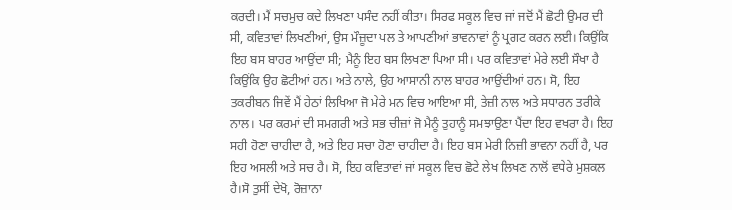ਕਰਦੀ। ਮੈਂ ਸਚਮੁਚ ਕਦੇ ਲਿਖਣਾ ਪਸੰਦ ਨਹੀਂ ਕੀਤਾ। ਸਿਰਫ ਸਕੂਲ ਵਿਚ ਜਾਂ ਜਦੋਂ ਮੈਂ ਛੋਟੀ ਉਮਰ ਦੀ ਸੀ, ਕਵਿਤਾਵਾਂ ਲਿਖਣੀਆਂ, ਉਸ ਮੌਜ਼ੂਦਾ ਪਲ ਤੇ ਆਪਣੀਆਂ ਭਾਵਨਾਵਾਂ ਨੂੰ ਪ੍ਰਗਟ ਕਰਨ ਲਈ। ਕਿਉਂਕਿ ਇਹ ਬਸ ਬਾਹਰ ਆਉਂਦਾ ਸੀ; ਮੈਨੂੰ ਇਹ ਬਸ ਲਿਖਣਾ ਪਿਆ ਸੀ। ਪਰ ਕਵਿਤਾਵਾਂ ਮੇਰੇ ਲਈ ਸੌਖਾ ਹੈ ਕਿਉਂਕਿ ਉਹ ਛੋਟੀਆਂ ਹਨ। ਅਤੇ ਨਾਲੇ, ਉਹ ਆਸਾਨੀ ਨਾਲ ਬਾਹਰ ਆਉਂਦੀਆਂ ਹਨ। ਸੋ, ਇਹ ਤਕਰੀਬਨ ਜਿਵੇਂ ਮੈਂ ਹੇਠਾਂ ਲਿਖਿਆ ਜੋ ਮੇਰੇ ਮਨ ਵਿਚ ਆਇਆ ਸੀ, ਤੇਜ਼ੀ ਨਾਲ ਅਤੇ ਸਧਾਰਨ ਤਰੀਕੇ ਨਾਲ। ਪਰ ਕਰਮਾਂ ਦੀ ਸਮਗਰੀ ਅਤੇ ਸਭ ਚੀਜ਼ਾਂ ਜੋ ਮੈਨੂੰ ਤੁਹਾਨੂੰ ਸਮਝਾਉਣਾ ਪੈਂਦਾ ਇਹ ਵਖਰਾ ਹੈ। ਇਹ ਸਹੀ ਹੋਣਾ ਚਾਹੀਦਾ ਹੈ, ਅਤੇ ਇਹ ਸਚਾ ਹੋਣਾ ਚਾਹੀਦਾ ਹੈ। ਇਹ ਬਸ ਮੇਰੀ ਨਿਜ਼ੀ ਭਾਵਨਾ ਨਹੀਂ ਹੈ, ਪਰ ਇਹ ਅਸਲੀ ਅਤੇ ਸਚ ਹੈ। ਸੋ, ਇਹ ਕਵਿਤਾਵਾਂ ਜਾਂ ਸਕੂਲ ਵਿਚ ਛੋਟੇ ਲੇਖ ਲਿਖਣ ਨਾਲੋਂ ਵਧੇਰੇ ਮੁਸ਼ਕਲ ਹੈ।ਸੋ ਤੁਸੀਂ ਦੇਖੋ, ਰੋਜ਼ਾਨਾ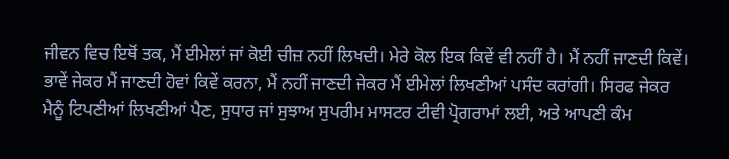ਜੀਵਨ ਵਿਚ ਇਥੋਂ ਤਕ, ਮੈਂ ਈਮੇਲਾਂ ਜਾਂ ਕੋਈ ਚੀਜ਼ ਨਹੀਂ ਲਿਖਦੀ। ਮੇਰੇ ਕੋਲ ਇਕ ਕਿਵੇਂ ਵੀ ਨਹੀਂ ਹੈ। ਮੈਂ ਨਹੀਂ ਜਾਣਦੀ ਕਿਵੇਂ। ਭਾਵੇਂ ਜੇਕਰ ਮੈਂ ਜਾਣਦੀ ਹੋਵਾਂ ਕਿਵੇਂ ਕਰਨਾ, ਮੈਂ ਨਹੀਂ ਜਾਣਦੀ ਜੇਕਰ ਮੈਂ ਈਮੇਲਾਂ ਲਿਖਣੀਆਂ ਪਸੰਦ ਕਰਾਂਗੀ। ਸਿਰਫ ਜੇਕਰ ਮੈਨੂੰ ਟਿਪਣੀਆਂ ਲਿਖਣੀਆਂ ਪੈਣ, ਸੁਧਾਰ ਜਾਂ ਸੁਝਾਅ ਸੁਪਰੀਮ ਮਾਸਟਰ ਟੀਵੀ ਪ੍ਰੋਗਰਾਮਾਂ ਲਈ, ਅਤੇ ਆਪਣੀ ਕੰਮ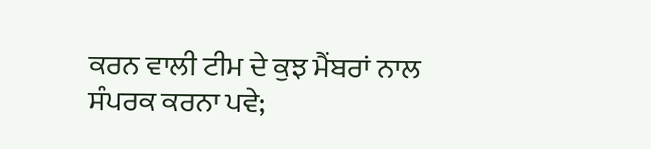ਕਰਨ ਵਾਲੀ ਟੀਮ ਦੇ ਕੁਝ ਮੈਂਬਰਾਂ ਨਾਲ ਸੰਪਰਕ ਕਰਨਾ ਪਵੇ;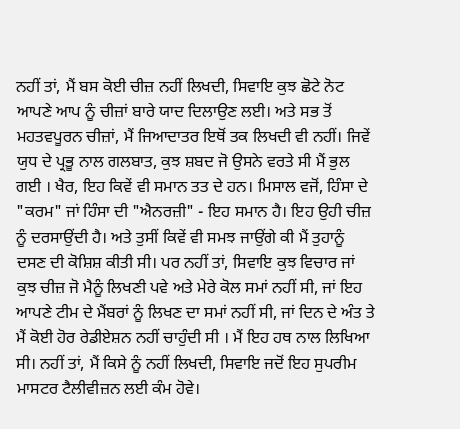ਨਹੀਂ ਤਾਂ, ਮੈਂ ਬਸ ਕੋਈ ਚੀਜ਼ ਨਹੀਂ ਲਿਖਦੀ, ਸਿਵਾਇ ਕੁਝ ਛੋਟੇ ਨੋਟ ਆਪਣੇ ਆਪ ਨੂੰ ਚੀਜ਼ਾਂ ਬਾਰੇ ਯਾਦ ਦਿਲਾਉਣ ਲਈ। ਅਤੇ ਸਭ ਤੋਂ ਮਹਤਵਪੂਰਨ ਚੀਜ਼ਾਂ, ਮੈਂ ਜਿਆਦਾਤਰ ਇਥੋਂ ਤਕ ਲਿਖਦੀ ਵੀ ਨਹੀਂ। ਜਿਵੇਂ ਯੁਧ ਦੇ ਪ੍ਰਭੂ ਨਾਲ ਗਲਬਾਤ, ਕੁਝ ਸ਼ਬਦ ਜੋ ਉਸਨੇ ਵਰਤੇ ਸੀ ਮੈਂ ਭੁਲ ਗਈ । ਖੈਰ, ਇਹ ਕਿਵੇਂ ਵੀ ਸਮਾਨ ਤਤ ਦੇ ਹਨ। ਮਿਸਾਲ ਵਜੋਂ, ਹਿੰਸਾ ਦੇ "ਕਰਮ" ਜਾਂ ਹਿੰਸਾ ਦੀ "ਐਨਰਜ਼ੀ" - ਇਹ ਸਮਾਨ ਹੈ। ਇਹ ਉਹੀ ਚੀਜ਼ ਨੂੰ ਦਰਸਾਉਂਦੀ ਹੈ। ਅਤੇ ਤੁਸੀਂ ਕਿਵੇਂ ਵੀ ਸਮਝ ਜਾਉਂਗੇ ਕੀ ਮੈਂ ਤੁਹਾਨੂੰ ਦਸਣ ਦੀ ਕੋਸ਼ਿਸ਼ ਕੀਤੀ ਸੀ। ਪਰ ਨਹੀਂ ਤਾਂ, ਸਿਵਾਇ ਕੁਝ ਵਿਚਾਰ ਜਾਂ ਕੁਝ ਚੀਜ਼ ਜੋ ਮੈਨੂੰ ਲਿਖਣੀ ਪਵੇ ਅਤੇ ਮੇਰੇ ਕੋਲ ਸਮਾਂ ਨਹੀਂ ਸੀ, ਜਾਂ ਇਹ ਆਪਣੇ ਟੀਮ ਦੇ ਮੈਂਬਰਾਂ ਨੂੰ ਲਿਖਣ ਦਾ ਸਮਾਂ ਨਹੀਂ ਸੀ, ਜਾਂ ਦਿਨ ਦੇ ਅੰਤ ਤੇ ਮੈਂ ਕੋਈ ਹੋਰ ਰੇਡੀਏਸ਼ਨ ਨਹੀਂ ਚਾਹੁੰਦੀ ਸੀ । ਮੈਂ ਇਹ ਹਥ ਨਾਲ ਲਿਖਿਆ ਸੀ। ਨਹੀਂ ਤਾਂ, ਮੈਂ ਕਿਸੇ ਨੂੰ ਨਹੀਂ ਲਿਖਦੀ, ਸਿਵਾਇ ਜਦੋਂ ਇਹ ਸੁਪਰੀਮ ਮਾਸਟਰ ਟੈਲੀਵੀਜ਼ਨ ਲਈ ਕੰਮ ਹੋਵੇ।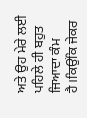ਅਤੇ ਉਹ ਮੇਰੇ ਲਈ ਪਹਿਲੇ ਹੀ ਬਹੁਤ ਜਿਆਦਾ ਕੰਮ ਹੈ।ਕਿਉਂਕਿ ਜੇਕਰ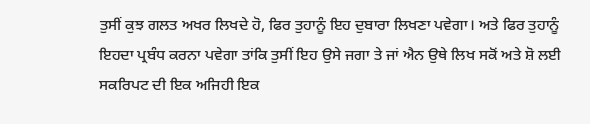ਤੁਸੀਂ ਕੁਝ ਗਲਤ ਅਖਰ ਲਿਖਦੇ ਹੋ, ਫਿਰ ਤੁਹਾਨੂੰ ਇਹ ਦੁਬਾਰਾ ਲਿਖਣਾ ਪਵੇਗਾ। ਅਤੇ ਫਿਰ ਤੁਹਾਨੂੰ ਇਹਦਾ ਪ੍ਰਬੰਧ ਕਰਨਾ ਪਵੇਗਾ ਤਾਂਕਿ ਤੁਸੀਂ ਇਹ ਉਸੇ ਜਗਾ ਤੇ ਜਾਂ ਐਨ ਉਥੇ ਲਿਖ ਸਕੋਂ ਅਤੇ ਸ਼ੋ ਲਈ ਸਕਰਿਪਟ ਦੀ ਇਕ ਅਜਿਹੀ ਇਕ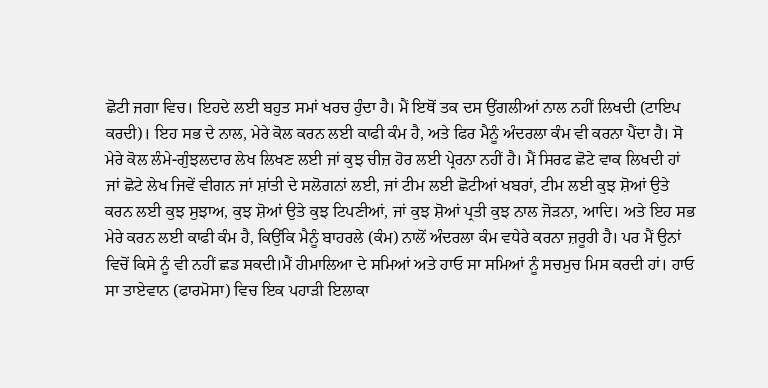ਛੋਟੀ ਜਗਾ ਵਿਚ। ਇਹਦੇ ਲਈ ਬਹੁਤ ਸਮਾਂ ਖਰਚ ਹੁੰਦਾ ਹੈ। ਮੈਂ ਇਥੋਂ ਤਕ ਦਸ ਉਂਗਲੀਆਂ ਨਾਲ ਨਹੀਂ ਲਿਖਦੀ (ਟਾਇਪ ਕਰਦੀ)। ਇਹ ਸਭ ਦੇ ਨਾਲ, ਮੇਰੇ ਕੋਲ ਕਰਨ ਲਈ ਕਾਫੀ ਕੰਮ ਹੈ, ਅਤੇ ਫਿਰ ਮੈਨੂੰ ਅੰਦਰਲਾ ਕੰਮ ਵੀ ਕਰਨਾ ਪੈਂਦਾ ਹੈ। ਸੋ ਮੇਰੇ ਕੋਲ ਲੰਮੇ-ਗੁੰਝਲਦਾਰ ਲੇਖ ਲਿਖਣ ਲਈ ਜਾਂ ਕੁਝ ਚੀਜ਼ ਹੋਰ ਲਈ ਪ੍ਰੇਰਨਾ ਨਹੀਂ ਹੈ। ਮੈਂ ਸਿਰਫ ਛੋਟੇ ਵਾਕ ਲਿਖਦੀ ਹਾਂ ਜਾਂ ਛੋਟੇ ਲੇਖ ਜਿਵੇਂ ਵੀਗਨ ਜਾਂ ਸ਼ਾਂਤੀ ਦੇ ਸਲੋਗਨਾਂ ਲਈ, ਜਾਂ ਟੀਮ ਲਈ ਛੋਟੀਆਂ ਖਬਰਾਂ, ਟੀਮ ਲਈ ਕੁਝ ਸ਼ੋਆਂ ਉਤੇ ਕਰਨ ਲਈ ਕੁਝ ਸੁਝਾਅ, ਕੁਝ ਸ਼ੋਆਂ ਉਤੇ ਕੁਝ ਟਿਪਣੀਆਂ, ਜਾਂ ਕੁਝ ਸ਼ੋਆਂ ਪ੍ਰਤੀ ਕੁਝ ਨਾਲ ਜੋੜਨਾ, ਆਦਿ। ਅਤੇ ਇਹ ਸਭ ਮੇਰੇ ਕਰਨ ਲਈ ਕਾਫੀ ਕੰਮ ਹੈ, ਕਿਉਂਕਿ ਮੈਨੂੰ ਬਾਹਰਲੇ (ਕੰਮ) ਨਾਲੋਂ ਅੰਦਰਲਾ ਕੰਮ ਵਧੇਰੇ ਕਰਨਾ ਜ਼ਰੂਰੀ ਹੈ। ਪਰ ਮੈਂ ਉਨਾਂ ਵਿਚੋਂ ਕਿਸੇ ਨੂੰ ਵੀ ਨਹੀਂ ਛਡ ਸਕਦੀ।ਮੈਂ ਹੀਮਾਲਿਆ ਦੇ ਸਮਿਆਂ ਅਤੇ ਹਾਓ ਸਾ ਸਮਿਆਂ ਨੂੰ ਸਚਮੁਚ ਮਿਸ ਕਰਦੀ ਹਾਂ। ਹਾਓ ਸਾ ਤਾਏਵਾਨ (ਫਾਰਮੋਸਾ) ਵਿਚ ਇਕ ਪਹਾੜੀ ਇਲਾਕਾ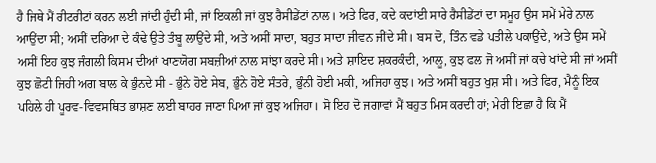ਹੈ ਜਿਥੇ ਮੈਂ ਰੀਟਰੀਟਾਂ ਕਰਨ ਲਈ ਜਾਂਦੀ ਹੁੰਦੀ ਸੀ, ਜਾਂ ਇਕਲੀ ਜਾਂ ਕੁਝ ਰੈਸੀਡੇਂਟਾਂ ਨਾਲ। ਅਤੇ ਫਿਰ, ਕਦੇ ਕਦਾਂਈ ਸਾਰੇ ਰੈਸੀਡੇਂਟਾਂ ਦਾ ਸਮੂਹ ਉਸ ਸਮੇਂ ਮੇਰੇ ਨਾਲ ਆਉਂਦਾ ਸੀ; ਅਸੀਂ ਦਰਿਆ ਦੇ ਕੰਢੇ ਉਤੇ ਤੰਬੂ ਲਾਉਂਦੇ ਸੀ, ਅਤੇ ਅਸੀਂ ਸਾਦਾ, ਬਹੁਤ ਸਾਦਾ ਜੀਵਨ ਜੀਂਦੇ ਸੀ। ਬਸ ਦੋ, ਤਿੰਨ ਵਡੇ ਪਤੀਲੇ ਪਕਾਉਂਦੇ, ਅਤੇ ਉਸ ਸਮੇਂ ਅਸੀਂ ਇਹ ਕੁਝ ਜੰਗਲੀ ਕਿਸਮ ਦੀਆਂ ਖਾਣਯੋਗ ਸਬਜ਼ੀਆਂ ਨਾਲ ਸਾਂਝਾ ਕਰਦੇ ਸੀ। ਅਤੇ ਸ਼ਾਇਦ ਸ਼ਕਰਕੰਦੀ, ਆਲੂ, ਕੁਝ ਫਲ ਜੋ ਅਸੀਂ ਜਾਂ ਕਚੇ ਖਾਂਦੇ ਸੀ ਜਾਂ ਅਸੀਂ ਕੁਝ ਛੋਟੀ ਜਿਹੀ ਅਗ ਬਾਲ ਕੇ ਭੁੰਨਦੇ ਸੀ - ਭੁੰਨੇ ਹੋਏ ਸੇਬ, ਭੁੰਨੇ ਹੋਏ ਸੰਤਰੇ, ਭੁੰਨੀ ਹੋਈ ਮਕੀ, ਅਜਿਹਾ ਕੁਝ। ਅਤੇ ਅਸੀਂ ਬਹੁਤ ਖੁਸ਼ ਸੀ। ਅਤੇ ਫਿਰ, ਮੈਨੂੰ ਇਕ ਪਹਿਲੇ ਹੀ ਪੂਰਵ-ਵਿਵਸਥਿਤ ਭਾਸ਼ਣ ਲਈ ਬਾਹਰ ਜਾਣਾ ਪਿਆ ਜਾਂ ਕੁਝ ਅਜਿਹਾ। ਸੋ ਇਹ ਦੋ ਜਗਾਵਾਂ ਮੈਂ ਬਹੁਤ ਮਿਸ ਕਰਦੀ ਹਾਂ; ਮੇਰੀ ਇਛਾ ਹੈ ਕਿ ਮੈਂ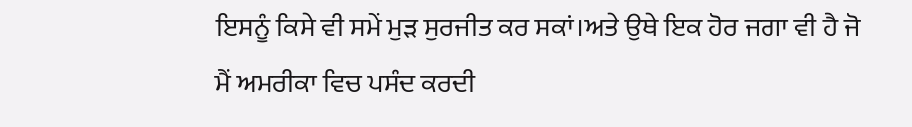ਇਸਨੂੰ ਕਿਸੇ ਵੀ ਸਮੇਂ ਮੁੜ ਸੁਰਜੀਤ ਕਰ ਸਕਾਂ।ਅਤੇ ਉਥੇ ਇਕ ਹੋਰ ਜਗਾ ਵੀ ਹੈ ਜੋ ਮੈਂ ਅਮਰੀਕਾ ਵਿਚ ਪਸੰਦ ਕਰਦੀ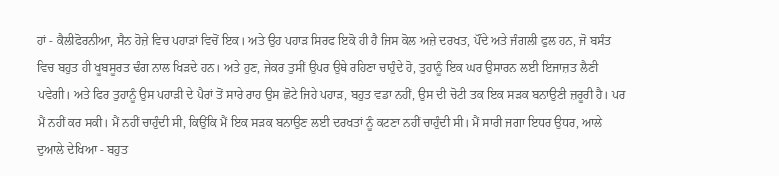ਹਾਂ - ਕੈਲੀਫੋਰਨੀਆ, ਸੈਨ ਹੋਜ਼ੇ ਵਿਚ ਪਹਾੜਾਂ ਵਿਚੋਂ ਇਕ। ਅਤੇ ਉਹ ਪਹਾੜ ਸਿਰਫ ਇਕੋ ਹੀ ਹੈ ਜਿਸ ਕੋਲ ਅਜ਼ੇ ਦਰਖਤ, ਪੌਂਦੇ ਅਤੇ ਜੰਗਲੀ ਫੁਲ ਹਨ, ਜੋ ਬਸੰਤ ਵਿਚ ਬਹੁਤ ਹੀ ਖੂਬਸੂਰਤ ਢੰਗ ਨਾਲ ਖਿੜਦੇ ਹਨ। ਅਤੇ ਹੁਣ, ਜੇਕਰ ਤੁਸੀਂ ਉਪਰ ਉਥੇ ਰਹਿਣਾ ਚਾਹੁੰਦੇ ਹੋ, ਤੁਹਾਨੂੰ ਇਕ ਘਰ ਉਸਾਰਨ ਲਈ ਇਜਾਜ਼ਤ ਲੈਣੀ ਪਵੇਗੀ। ਅਤੇ ਫਿਰ ਤੁਹਾਨੂੰ ਉਸ ਪਹਾੜੀ ਦੇ ਪੈਰਾਂ ਤੋਂ ਸਾਰੇ ਰਾਹ ਉਸ ਛੋਟੇ ਜਿਹੇ ਪਹਾੜ, ਬਹੁਤ ਵਡਾ ਨਹੀਂ, ਉਸ ਦੀ ਚੋਟੀ ਤਕ ਇਕ ਸੜਕ ਬਨਾਉਣੀ ਜ਼ਰੂਰੀ ਹੈ। ਪਰ ਮੈਂ ਨਹੀਂ ਕਰ ਸਕੀ। ਮੈਂ ਨਹੀਂ ਚਾਹੁੰਦੀ ਸੀ, ਕਿਉਂਕਿ ਮੈਂ ਇਕ ਸੜਕ ਬਨਾਉਣ ਲਈ ਦਰਖਤਾਂ ਨੂੰ ਕਟਣਾ ਨਹੀਂ ਚਾਹੁੰਦੀ ਸੀ। ਮੈਂ ਸਾਰੀ ਜਗਾ ਇਧਰ ਉਧਰ, ਆਲੇ ਦੁਆਲੇ ਦੇਖਿਆ - ਬਹੁਤ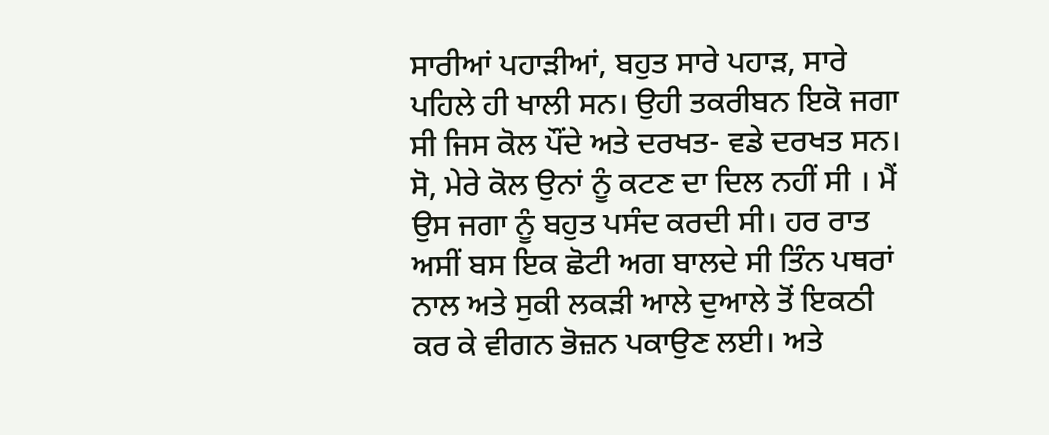ਸਾਰੀਆਂ ਪਹਾੜੀਆਂ, ਬਹੁਤ ਸਾਰੇ ਪਹਾੜ, ਸਾਰੇ ਪਹਿਲੇ ਹੀ ਖਾਲੀ ਸਨ। ਉਹੀ ਤਕਰੀਬਨ ਇਕੋ ਜਗਾ ਸੀ ਜਿਸ ਕੋਲ ਪੌਂਦੇ ਅਤੇ ਦਰਖਤ- ਵਡੇ ਦਰਖਤ ਸਨ। ਸੋ, ਮੇਰੇ ਕੋਲ ਉਨਾਂ ਨੂੰ ਕਟਣ ਦਾ ਦਿਲ ਨਹੀਂ ਸੀ । ਮੈਂ ਉਸ ਜਗਾ ਨੂੰ ਬਹੁਤ ਪਸੰਦ ਕਰਦੀ ਸੀ। ਹਰ ਰਾਤ ਅਸੀਂ ਬਸ ਇਕ ਛੋਟੀ ਅਗ ਬਾਲਦੇ ਸੀ ਤਿੰਨ ਪਥਰਾਂ ਨਾਲ ਅਤੇ ਸੁਕੀ ਲਕੜੀ ਆਲੇ ਦੁਆਲੇ ਤੋਂ ਇਕਠੀ ਕਰ ਕੇ ਵੀਗਨ ਭੋਜ਼ਨ ਪਕਾਉਣ ਲਈ। ਅਤੇ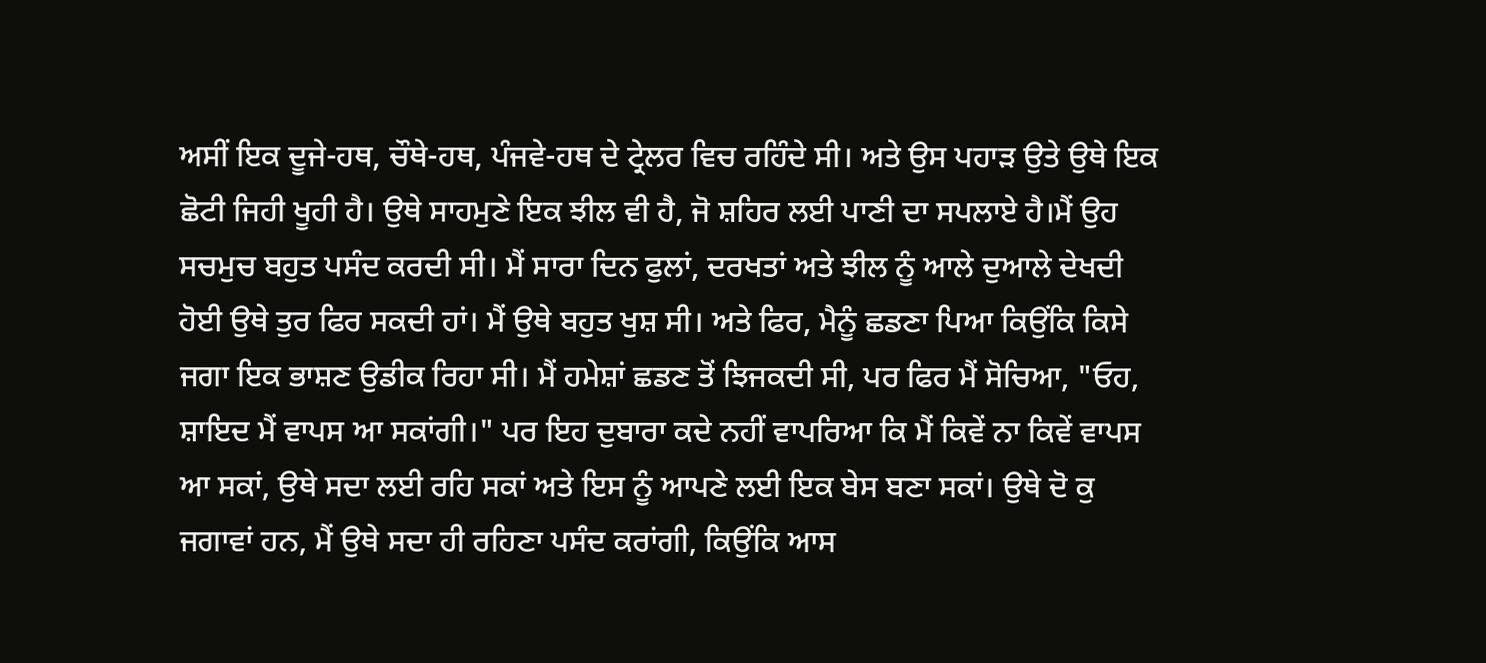ਅਸੀਂ ਇਕ ਦੂਜੇ-ਹਥ, ਚੌਥੇ-ਹਥ, ਪੰਜਵੇ-ਹਥ ਦੇ ਟ੍ਰੇਲਰ ਵਿਚ ਰਹਿੰਦੇ ਸੀ। ਅਤੇ ਉਸ ਪਹਾੜ ਉਤੇ ਉਥੇ ਇਕ ਛੋਟੀ ਜਿਹੀ ਖੂਹੀ ਹੈ। ਉਥੇ ਸਾਹਮੁਣੇ ਇਕ ਝੀਲ ਵੀ ਹੈ, ਜੋ ਸ਼ਹਿਰ ਲਈ ਪਾਣੀ ਦਾ ਸਪਲਾਏ ਹੈ।ਮੈਂ ਉਹ ਸਚਮੁਚ ਬਹੁਤ ਪਸੰਦ ਕਰਦੀ ਸੀ। ਮੈਂ ਸਾਰਾ ਦਿਨ ਫੁਲਾਂ, ਦਰਖਤਾਂ ਅਤੇ ਝੀਲ ਨੂੰ ਆਲੇ ਦੁਆਲੇ ਦੇਖਦੀ ਹੋਈ ਉਥੇ ਤੁਰ ਫਿਰ ਸਕਦੀ ਹਾਂ। ਮੈਂ ਉਥੇ ਬਹੁਤ ਖੁਸ਼ ਸੀ। ਅਤੇ ਫਿਰ, ਮੈਨੂੰ ਛਡਣਾ ਪਿਆ ਕਿਉਂਕਿ ਕਿਸੇ ਜਗਾ ਇਕ ਭਾਸ਼ਣ ਉਡੀਕ ਰਿਹਾ ਸੀ। ਮੈਂ ਹਮੇਸ਼ਾਂ ਛਡਣ ਤੋਂ ਝਿਜਕਦੀ ਸੀ, ਪਰ ਫਿਰ ਮੈਂ ਸੋਚਿਆ, "ਓਹ, ਸ਼ਾਇਦ ਮੈਂ ਵਾਪਸ ਆ ਸਕਾਂਗੀ।" ਪਰ ਇਹ ਦੁਬਾਰਾ ਕਦੇ ਨਹੀਂ ਵਾਪਰਿਆ ਕਿ ਮੈਂ ਕਿਵੇਂ ਨਾ ਕਿਵੇਂ ਵਾਪਸ ਆ ਸਕਾਂ, ਉਥੇ ਸਦਾ ਲਈ ਰਹਿ ਸਕਾਂ ਅਤੇ ਇਸ ਨੂੰ ਆਪਣੇ ਲਈ ਇਕ ਬੇਸ ਬਣਾ ਸਕਾਂ। ਉਥੇ ਦੋ ਕੁ ਜਗਾਵਾਂ ਹਨ, ਮੈਂ ਉਥੇ ਸਦਾ ਹੀ ਰਹਿਣਾ ਪਸੰਦ ਕਰਾਂਗੀ, ਕਿਉਂਕਿ ਆਸ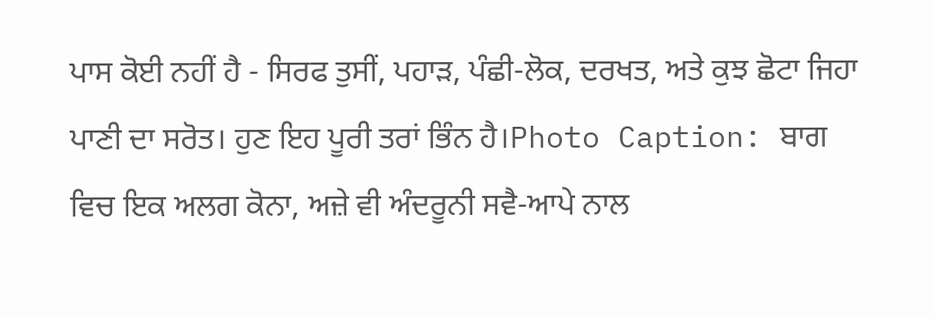ਪਾਸ ਕੋਈ ਨਹੀਂ ਹੈ - ਸਿਰਫ ਤੁਸੀਂ, ਪਹਾੜ, ਪੰਛੀ-ਲੋਕ, ਦਰਖਤ, ਅਤੇ ਕੁਝ ਛੋਟਾ ਜਿਹਾ ਪਾਣੀ ਦਾ ਸਰੋਤ। ਹੁਣ ਇਹ ਪੂਰੀ ਤਰਾਂ ਭਿੰਨ ਹੈ।Photo Caption: ਬਾਗ ਵਿਚ ਇਕ ਅਲਗ ਕੋਨਾ, ਅਜ਼ੇ ਵੀ ਅੰਦਰੂਨੀ ਸਵੈ-ਆਪੇ ਨਾਲ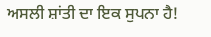ਅਸਲੀ ਸ਼ਾਂਤੀ ਦਾ ਇਕ ਸੁਪਨਾ ਹੈ!